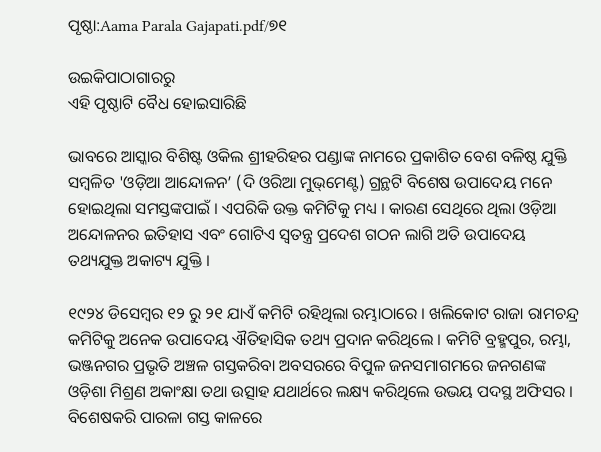ପୃଷ୍ଠା:Aama Parala Gajapati.pdf/୭୧

ଉଇକିପାଠାଗାର‌ରୁ
ଏହି ପୃଷ୍ଠାଟି ବୈଧ ହୋଇସାରିଛି

ଭାବରେ ଆସ୍କାର ବିଶିଷ୍ଟ ଓକିଲ ଶ୍ରୀହରିହର ପଣ୍ଡାଙ୍କ ନାମରେ ପ୍ରକାଶିତ ବେଶ ବଳିଷ୍ଠ ଯୁକ୍ତି ସମ୍ବଳିତ 'ଓଡ଼ିଆ ଆନ୍ଦୋଳନ’ (ଦି ଓରିଆ ମୁଭ୍‌ମେଣ୍ଟ) ଗ୍ରନ୍ଥଟି ବିଶେଷ ଉପାଦେୟ ମନେ ହୋଇଥିଲା ସମସ୍ତଙ୍କପାଇଁ । ଏପରିକି ଉକ୍ତ କମିଟିକୁ ମଧ୍ୟ । କାରଣ ସେଥିରେ ଥିଲା ଓଡ଼ିଆ ଅନ୍ଦୋଳନର ଇତିହାସ ଏବଂ ଗୋଟିଏ ସ୍ବତନ୍ତ୍ର ପ୍ରଦେଶ ଗଠନ ଲାଗି ଅତି ଉପାଦେୟ ତଥ୍ୟଯୁକ୍ତ ଅକାଟ୍ୟ ଯୁକ୍ତି ।

୧୯୨୪ ଡିସେମ୍ବର ୧୨ ରୁ ୨୧ ଯାଏଁ କମିଟି ରହିଥିଲା ରମ୍ଭାଠାରେ । ଖଲିକୋଟ ରାଜା ରାମଚନ୍ଦ୍ର କମିଟିକୁ ଅନେକ ଉପାଦେୟ ଐତିହାସିକ ତଥ୍ୟ ପ୍ରଦାନ କରିଥିଲେ । କମିଟି ବ୍ରହ୍ମପୁର, ରମ୍ଭା, ଭଞ୍ଜନଗର ପ୍ରଭୃତି ଅଞ୍ଚଳ ଗସ୍ତକରିବା ଅବସରରେ ବିପୁଳ ଜନସମାଗମରେ ଜନଗଣଙ୍କ ଓଡ଼ିଶା ମିଶ୍ରଣ ଅକାଂକ୍ଷା ତଥା ଉତ୍ସାହ ଯଥାର୍ଥରେ ଲକ୍ଷ୍ୟ କରିଥିଲେ ଉଭୟ ପଦସ୍ଥ ଅଫିସର । ବିଶେଷକରି ପାରଳା ଗସ୍ତ କାଳରେ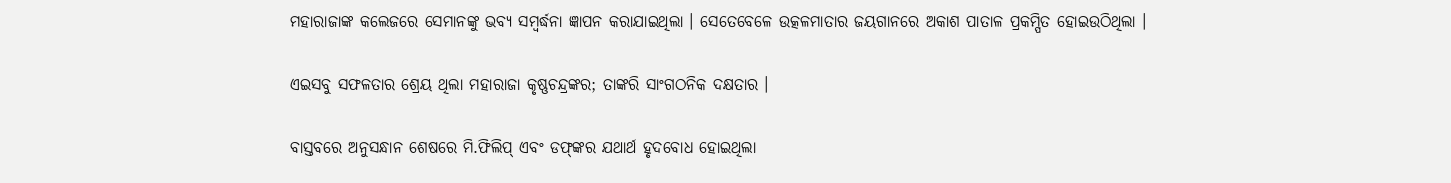ମହାରାଜାଙ୍କ କଲେଜରେ ସେମାନଙ୍କୁ ଭବ୍ୟ ସମ୍ବର୍ଦ୍ଧନା ଜ୍ଞାପନ କରାଯାଇଥିଲା । ସେତେବେଳେ ଉତ୍କଳମାତାର ଜୟଗାନରେ ଅକାଶ ପାତାଳ ପ୍ରକମ୍ପିତ ହୋଇଉଠିଥିଲା ।

ଏଇସବୁ ସଫଳତାର ଶ୍ରେୟ ଥିଲା ମହାରାଜା କୃଷ୍ଣଚନ୍ଦ୍ରଙ୍କର; ତାଙ୍କରି ସାଂଗଠନିକ ଦକ୍ଷତାର ।

ବାସ୍ତବରେ ଅନୁସନ୍ଧାନ ଶେଷରେ ମି.ଫିଲିପ୍ ଏବଂ ଡଫ୍‌ଙ୍କର ଯଥାର୍ଥ ହୃଦବୋଧ ହୋଇଥିଲା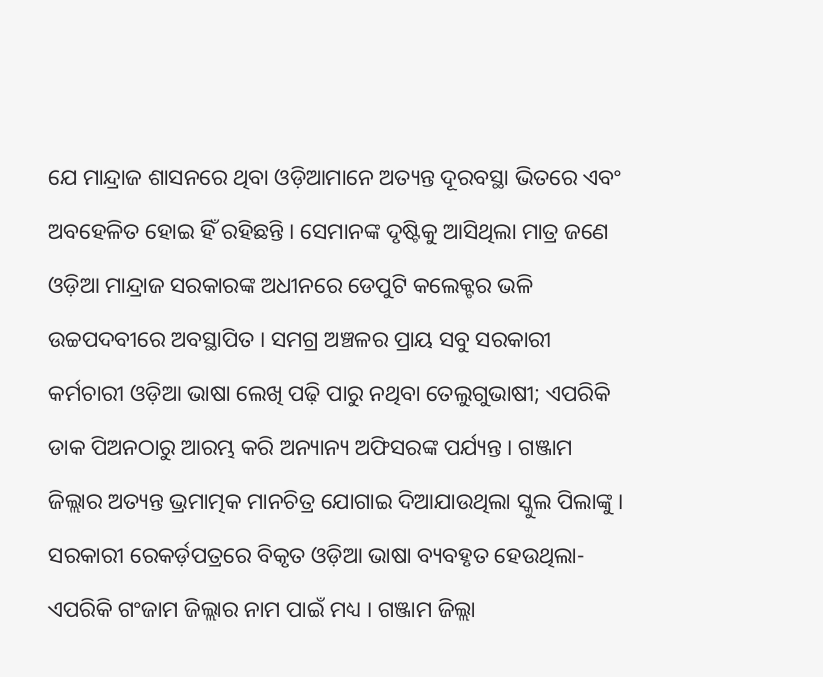ଯେ ମାନ୍ଦ୍ରାଜ ଶାସନରେ ଥିବା ଓଡ଼ିଆମାନେ ଅତ୍ୟନ୍ତ ଦୂରବସ୍ଥା ଭିତରେ ଏବଂ ଅବହେଳିତ ହୋଇ ହିଁ ରହିଛନ୍ତି । ସେମାନଙ୍କ ଦୃଷ୍ଟିକୁ ଆସିଥିଲା ମାତ୍ର ଜଣେ ଓଡ଼ିଆ ମାନ୍ଦ୍ରାଜ ସରକାରଙ୍କ ଅଧୀନରେ ଡେପୁଟି କଲେକ୍ଟର ଭଳି ଉଚ୍ଚପଦବୀରେ ଅବସ୍ଥାପିତ । ସମଗ୍ର ଅଞ୍ଚଳର ପ୍ରାୟ ସବୁ ସରକାରୀ କର୍ମଚାରୀ ଓଡ଼ିଆ ଭାଷା ଲେଖି ପଢ଼ି ପାରୁ ନଥିବା ତେଲୁଗୁଭାଷୀ; ଏପରିକି ଡାକ ପିଅନଠାରୁ ଆରମ୍ଭ କରି ଅନ୍ୟାନ୍ୟ ଅଫିସରଙ୍କ ପର୍ଯ୍ୟନ୍ତ । ଗଞ୍ଜାମ ଜିଲ୍ଲାର ଅତ୍ୟନ୍ତ ଭ୍ରମାତ୍ମକ ମାନଚିତ୍ର ଯୋଗାଇ ଦିଆଯାଉଥିଲା ସ୍କୁଲ ପିଲାଙ୍କୁ । ସରକାରୀ ରେକର୍ଡ଼ପତ୍ରରେ ବିକୃତ ଓଡ଼ିଆ ଭାଷା ବ୍ୟବହୃତ ହେଉଥିଲା- ଏପରିକି ଗଂଜାମ ଜିଲ୍ଲାର ନାମ ପାଇଁ ମଧ୍ୟ । ଗଞ୍ଜାମ ଜିଲ୍ଲା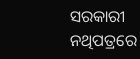ସରକାରୀ ନଥିପତ୍ରରେ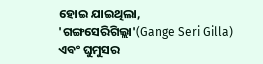ହୋଇ ଯାଇଥିଲା, 'ଗଙ୍ଗସେରିଗିଲ୍ଲା'(Gange Seri Gilla) ଏବଂ ଘୁମୁସର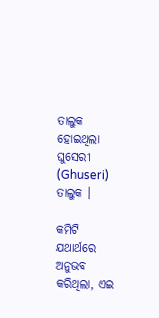ତାଲୁକ ହୋଇଥିଲା ଘୁସେରୀ (Ghuseri) ତାଲୁକ ।

କମିଟି ଯଥାର୍ଥରେ ଅନୁଭବ କରିଥିଲା, ଏଇ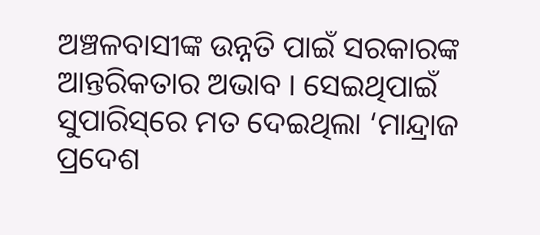ଅଞ୍ଚଳବାସୀଙ୍କ ଉନ୍ନତି ପାଇଁ ସରକାରଙ୍କ ଆନ୍ତରିକତାର ଅଭାବ । ସେଇଥିପାଇଁ ସୁପାରିସ୍‌ରେ ମତ ଦେଇଥିଲା ‘ମାନ୍ଦ୍ରାଜ ପ୍ରଦେଶ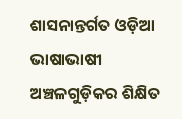ଶାସନାନ୍ତର୍ଗତ ଓଡ଼ିଆ ଭାଷାଭାଷୀ ଅଞ୍ଚଳଗୁଡ଼ିକର ଶିକ୍ଷିତ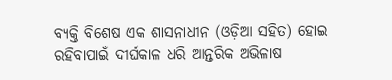ବ୍ୟକ୍ତି ବିଶେଷ ଏକ ଶାସନାଧୀନ (ଓଡ଼ିଆ ସହିତ) ହୋଇ ରହିବାପାଇଁ ଦୀର୍ଘକାଳ ଧରି ଆନ୍ତରିକ ଅଭିଳାଷ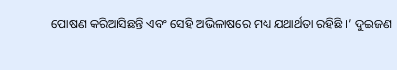ପୋଷଣ କରିଆସିଛନ୍ତି ଏବଂ ସେହି ଅଭିଳାଷରେ ମଧ୍ୟ ଯଥାର୍ଥତା ରହିଛି ।’ ଦୁଇଜଣ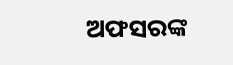ଅଫସରଙ୍କ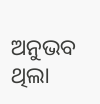ଅନୁଭବ ଥିଲା